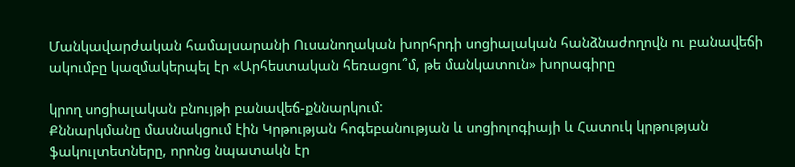Մանկավարժական համալսարանի Ուսանողական խորհրդի սոցիալական հանձնաժողովն ու բանավեճի ակումբը կազմակերպել էր «Արհեստական հեռացու՞մ, թե մանկատուն» խորագիրը

կրող սոցիալական բնույթի բանավեճ-քննարկում:
Քննարկմանը մասնակցում էին Կրթության հոգեբանության և սոցիոլոգիայի և Հատուկ կրթության ֆակուլտետները, որոնց նպատակն էր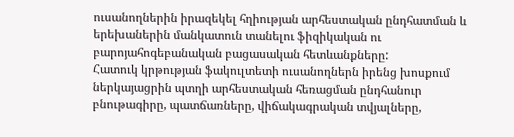ուսանողներին իրազեկել հղիության արհեստական ընդհատման և երեխաներին մանկատուն տանելու ֆիզիկական ու բարոյահոգեբանական բացասական հետևանքները:
Հատուկ կրթության ֆակուլտետի ուսանողներն իրենց խոսքում ներկայացրին պտղի արհեստական հեռացման ընդհանուր բնութագիրը, պատճառները, վիճակագրական տվյալները,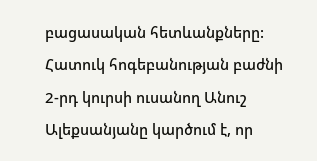բացասական հետևանքները:
Հատուկ հոգեբանության բաժնի 2-րդ կուրսի ուսանող Անուշ Ալեքսանյանը կարծում է, որ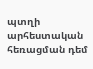պտղի արհեստական հեռացման դեմ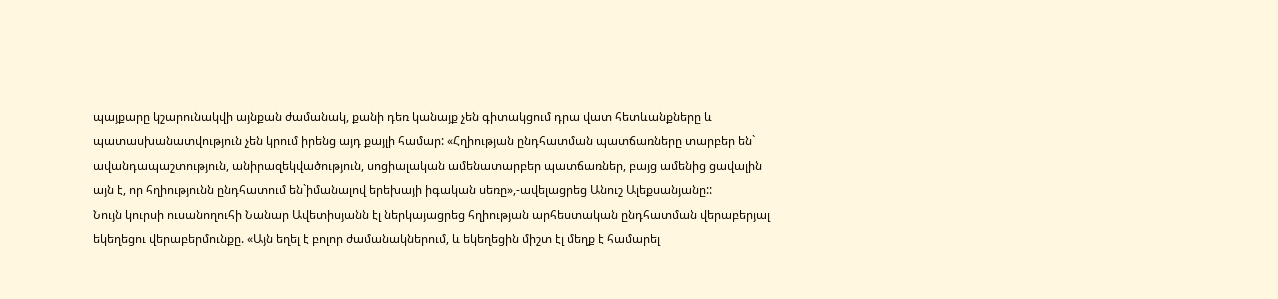պայքարը կշարունակվի այնքան ժամանակ, քանի դեռ կանայք չեն գիտակցում դրա վատ հետևանքները և պատասխանատվություն չեն կրում իրենց այդ քայլի համար: «Հղիության ընդհատման պատճառները տարբեր են` ավանդապաշտություն, անիրազեկվածություն, սոցիալական ամենատարբեր պատճառներ, բայց ամենից ցավալին այն է, որ հղիությունն ընդհատում են`իմանալով երեխայի իգական սեռը»,-ավելացրեց Անուշ Ալեքսանյանը::
Նույն կուրսի ուսանողուհի Նանար Ավետիսյանն էլ ներկայացրեց հղիության արհեստական ընդհատման վերաբերյալ եկեղեցու վերաբերմունքը. «Այն եղել է բոլոր ժամանակներում, և եկեղեցին միշտ էլ մեղք է համարել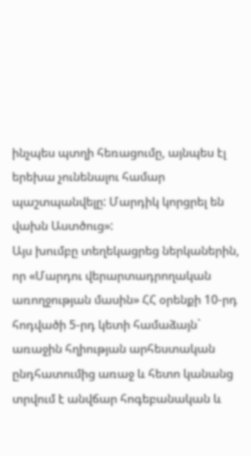ինչպես պտղի հեռացումը, այնպես էլ երեխա չունենալու համար պաշտպանվելը: Մարդիկ կորցրել են վախն Աստծուց»:
Այս խումբը տեղեկացրեց ներկաներին, որ «Մարդու վերարտադրողական առողջության մասին» ՀՀ օրենքի 10-րդ հոդվածի 5-րդ կետի համաձայն` առաջին հղիության արհեստական ընդհատումից առաջ և հետո կանանց տրվում է անվճար հոգեբանական և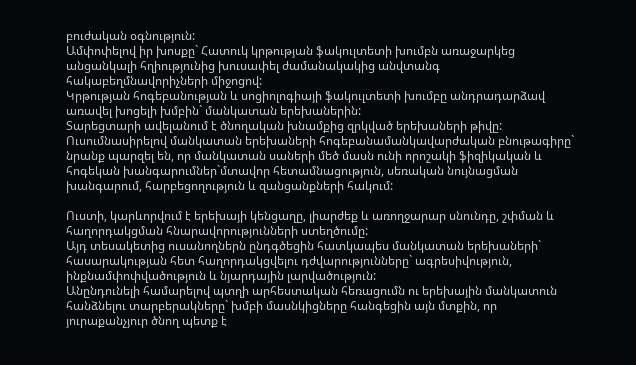բուժական օգնություն:
Ամփոփելով իր խոսքը` Հատուկ կրթության ֆակուլտետի խումբն առաջարկեց անցանկալի հղիությունից խուսափել ժամանակակից անվտանգ հակաբեղմնավորիչների միջոցով:
Կրթության հոգեբանության և սոցիոլոգիայի ֆակուլտետի խումբը անդրադարձավ առավել խոցելի խմբին` մանկատան երեխաներին:
Տարեցտարի ավելանում է ծնողական խնամքից զրկված երեխաների թիվը: Ուսումնասիրելով մանկատան երեխաների հոգեբանամանկավարժական բնութագիրը` նրանք պարզել են, որ մանկատան սաների մեծ մասն ունի որոշակի ֆիզիկական և հոգեկան խանգարումներ`մտավոր հետամնացություն, սեռական նույնացման խանգարում, հարբեցողություն և զանցանքների հակում:

Ուստի, կարևորվում է երեխայի կենցաղը, լիարժեք և առողջարար սնունդը, շփման և հաղորդակցման հնարավորությունների ստեղծումը:
Այդ տեսակետից ուսանողներն ընդգծեցին հատկապես մանկատան երեխաների` հասարակության հետ հաղորդակցվելու դժվարությունները` ագրեսիվություն, ինքնամփոփվածություն և նյարդային լարվածություն:
Անընդունելի համարելով պտղի արհեստական հեռացումն ու երեխային մանկատուն հանձնելու տարբերակները` խմբի մասնկիցները հանգեցին այն մտքին, որ յուրաքանչյուր ծնող պետք է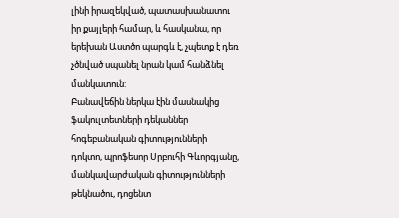լինի իրազեկված, պատասխանատու իր քայլերի համար, և հասկանա, որ երեխան Աստծո պարգև է, չպետք է դեռ չծնված սպանել նրան կամ հանձնել մանկատուն:
Բանավեճին ներկա էին մասնակից ֆակուլտետների դեկաններ հոգեբանական գիտությունների դոկտո, պրոֆեսոր Սրբուհի Գևորգյանը, մանկավարժական գիտությունների թեկնածու, դոցենտ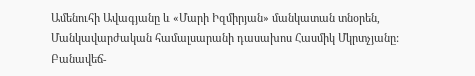Ամենուհի Ավագյանը և «Մարի Իզմիրյան» մանկատան տնօրեն, Մանկավարժական համալսարանի դասախոս Հասմիկ Մկրտչյանը:
Բանավեճ-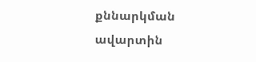քննարկման ավարտին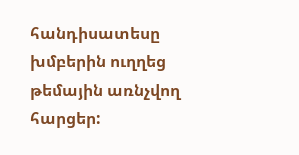հանդիսատեսը խմբերին ուղղեց թեմային առնչվող հարցեր: